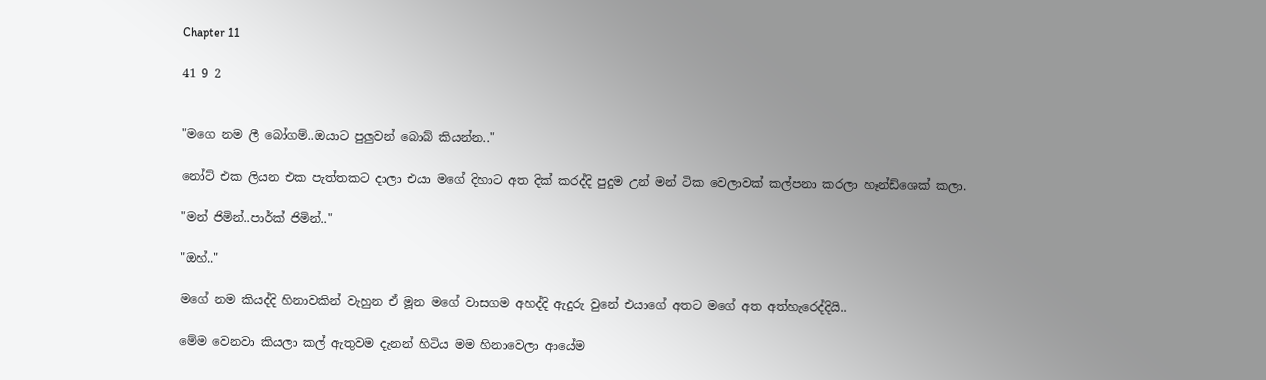Chapter 11

41 9 2


"මගෙ නම ලී බෝගම්..ඔයාට පුලුවන් බොබ් කියන්න.."

නෝට් එක ලියන එක පැත්තකට දාලා එයා මගේ දිහාට අත දික් කරද්දි පුදුම උන් මන් ටික වෙලාවක් කල්පනා කරලා හෑන්ඩ්ශෙක් කලා.

"මන් ජිමින්..පාර්ක් ජිමින්.."

"ඔහ්.."

මගේ නම කියද්දි හිනාවකින් වැහුන ඒ මූන මගේ වාසගම අහද්දි ඇදුරු වුනේ එයාගේ අතට මගේ අත අත්හැරෙද්දියි..

මේම වෙනවා කියලා කල් ඇතුවම දැනන් හිටිය මම හිනාවෙලා ආයේම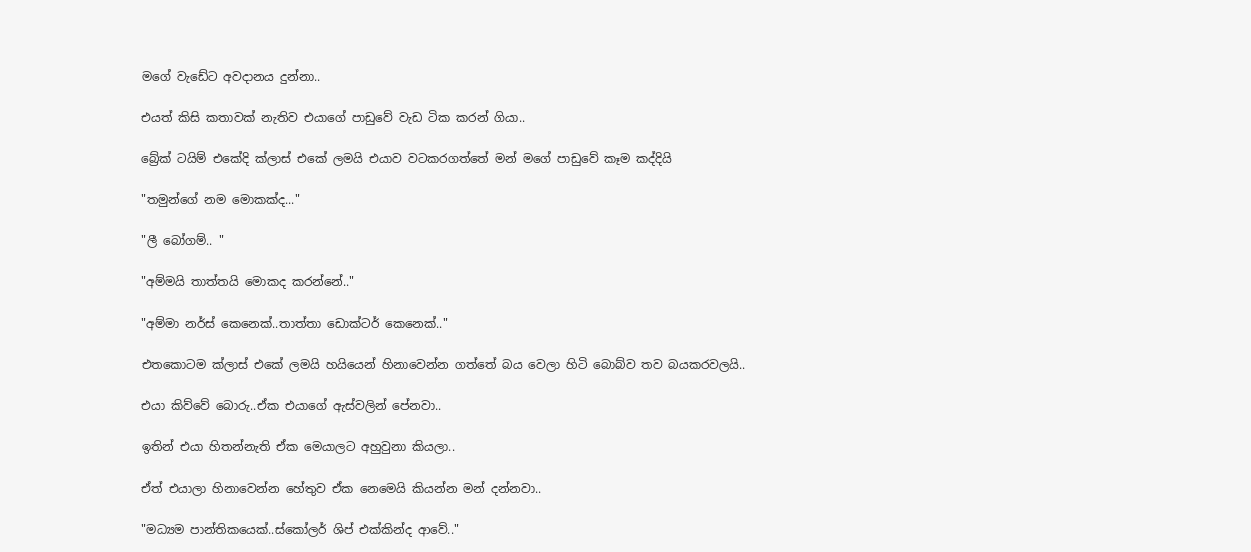මගේ වැඩේට අවදානය දුන්නා..

එයත් කිසි කතාවක් නැතිව එයාගේ පාඩුවේ වැඩ ටික කරන් ගියා..

බ්‍රේක් ටයිම් එකේදි ක්ලාස් එකේ ලමයි එයාව වටකරගත්තේ මන් මගේ පාඩුවේ කෑම කද්දියි

"තමුන්ගේ නම මොකක්ද..."

"ලී බෝගම්.. "

"අම්මයි තාත්තයි මොකද කරන්නේ.."

"අම්මා නර්ස් කෙනෙක්..තාත්තා ඩොක්ටර් කෙනෙක්.."

එතකොටම ක්ලාස් එකේ ලමයි හයියෙන් හිනාවෙන්න ගත්තේ බය වෙලා හිටි බොබ්ව තව බයකරවලයි..

එයා කිව්වේ බොරු..ඒක එයාගේ ඇස්වලින් පේනවා..

ඉතින් එයා හිතන්නැති ඒක මෙයාලට අහුවුනා කියලා..

ඒත් එයාලා හිනාවෙන්න හේතුව ඒක නෙමෙයි කියන්න මන් දන්නවා..

"මධ්‍යම පාන්තිකයෙක්..ස්කෝලර් ශිප් එක්කින්ද ආවේ.."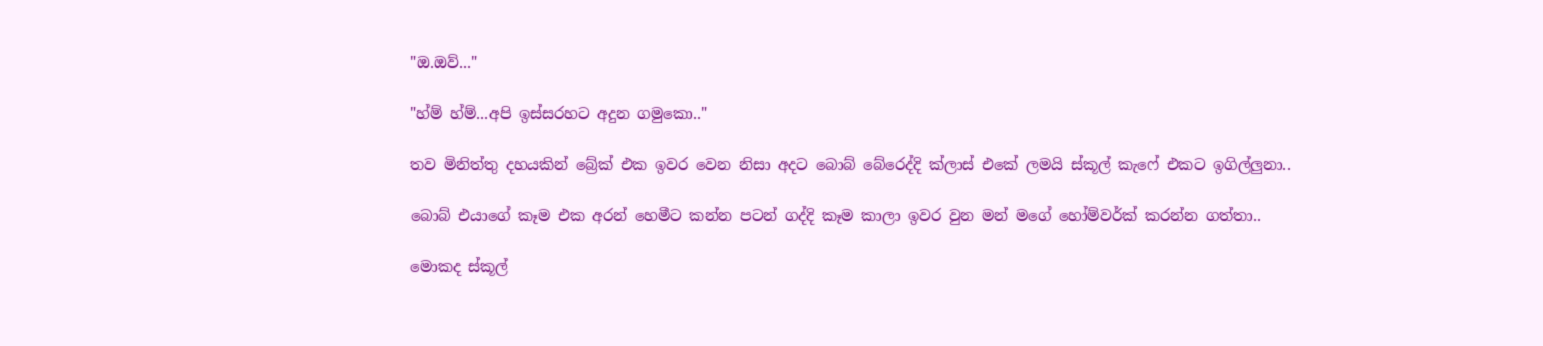"ඔ.ඔව්..."

"හ්ම් හ්ම්...අපි ඉස්සරහට අදුන ගමුකො.."

තව මිනිත්තු දහයකින් බ්‍රේක් එක ඉවර වෙන නිසා අදට බොබ් බේරෙද්දි ක්ලාස් එකේ ලමයි ස්කූල් කැෆේ එකට ඉගිල්ලුනා..

බොබ් එයාගේ කෑම එක අරන් හෙමීට කන්න පටන් ගද්දි කෑම කාලා ඉවර වුන මන් මගේ හෝම්වර්ක් කරන්න ගත්තා..

මොකද ස්කූල්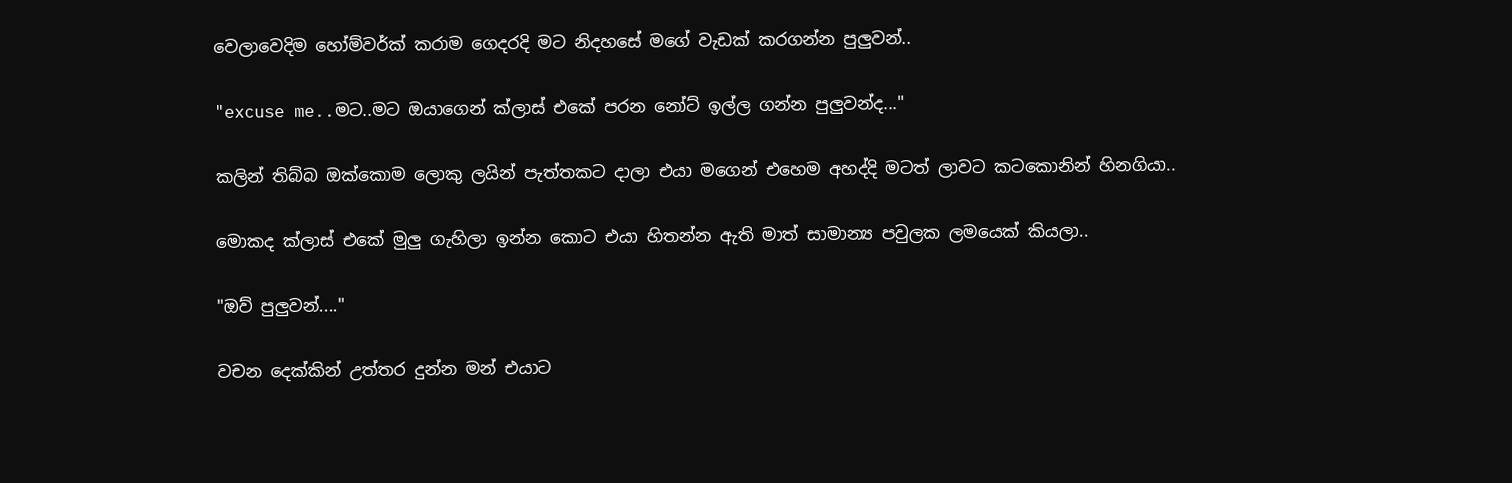වෙලාවෙදිම හෝම්වර්ක් කරාම ගෙදරදි මට නිදහසේ මගේ වැඩක් කරගන්න පුලුවන්..

"excuse me..මට..මට ඔයාගෙන් ක්ලාස් එකේ පරන නෝට් ඉල්ල ගන්න පුලුවන්ද..."

කලින් තිබ්බ ඔක්කොම ලොකු ලයින් පැත්තකට දාලා එයා මගෙන් එහෙම අහද්දි මටත් ලාවට කටකොනින් හිනගියා..

මොකද ක්ලාස් එකේ මුලු ගැහිලා ඉන්න කොට එයා හිතන්න ඇති මාත් සාමාන්‍ය පවුලක ලමයෙක් කියලා..

"ඔව් පුලුවන්...."

වචන දෙක්කින් උත්තර දුන්න මන් එයාට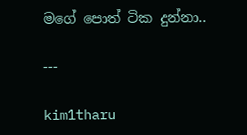මගේ පොත් ටික දුන්නා..

---

kim1tharu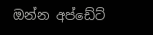ඔන්න අප්ඩේට්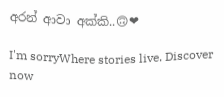අරන් ආවා අක්කි..🙃❤

I'm sorryWhere stories live. Discover now